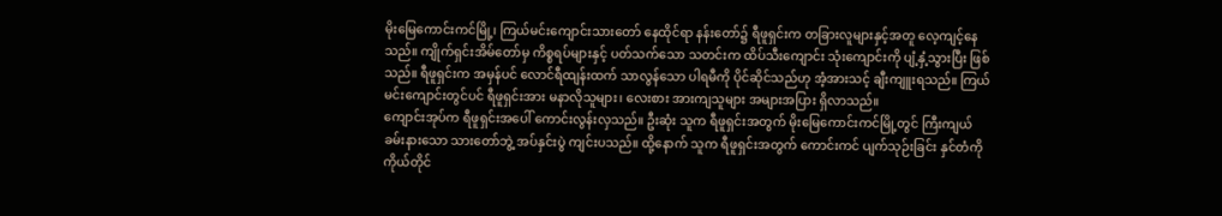မိုးမြေကောင်းကင်မြို့၊ ကြယ်မင်းကျောင်းသားတော် နေထိုင်ရာ နန်းတော်၌ ရီဖူရှင်းက တခြားလူများနှင့်အတူ လေ့ကျင့်နေသည်။ ကျိုက်ရှင်းအိမ်တော်မှ ကိစ္စရပ်များနှင့် ပတ်သက်သော သတင်းက ထိပ်သီးကျောင်း သုံးကျောင်းကို ပျံ့နှံ့သွားပြီး ဖြစ်သည်။ ရီဖူရှင်းက အမှန်ပင် လောင်ရီထျန်းထက် သာလွန်သော ပါရမီကို ပိုင်ဆိုင်သည်ဟု အံ့အားသင့် ချီးကျူးရသည်။ ကြယ်မင်းကျောင်းတွင်ပင် ရီဖူရှင်းအား မနာလိုသူများ၊ လေးစား အားကျသူများ အများအပြား ရှိလာသည်။
ကျောင်းအုပ်က ရီဖူရှင်းအပေါ် ကောင်းလွန်းလှသည်။ ဦးဆုံး သူက ရီဖူရှင်းအတွက် မိုးမြေကောင်းကင်မြို့တွင် ကြီးကျယ် ခမ်းနားသော သားတော်ဘွဲ့ အပ်နှင်းပွဲ ကျင်းပသည်။ ထို့နောက် သူက ရီဖူရှင်းအတွက် ကောင်းကင် ပျက်သုဉ်းခြင်း နှင်တံကို ကိုယ်တိုင်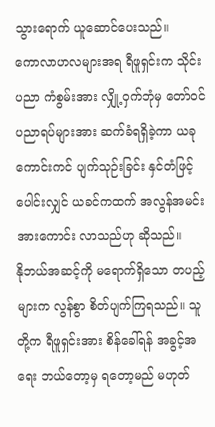သွားရောက် ယူဆောင်ပေးသည်။
ကောလာဟလများအရ ရီဖူရှင်းက သိုင်းပညာ ကံစွမ်းအား လျှို့ဝှက်ဘုံမှ တော်ဝင် ပညာရပ်များအား ဆက်ခံရရှိခဲ့ကာ ယခု ကောင်းကင် ပျက်သုဉ်းခြင်း နှင်တံဖြင့် ပေါင်းလျှင် ယခင်ကထက် အလွန်အမင်း အားကောင်း လာသည်ဟု ဆိုသည်။
နိုဘယ်အဆင့်ကို မရောက်ရှိသော တပည့်များက လွန်စွာ စိတ်ပျက်ကြရသည်။ သူတို့က ရီဖူရှင်းအား စိန်ခေါ်ရန် အခွင့်အရေး ဘယ်တော့မှ ရတော့မည် မဟုတ်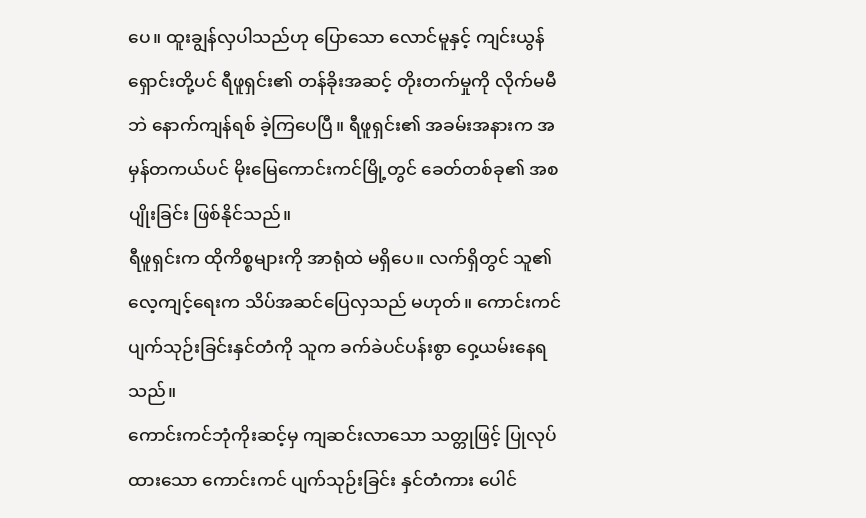ပေ။ ထူးချွန်လှပါသည်ဟု ပြောသော လောင်မူနှင့် ကျင်းယွန်ရှောင်းတို့ပင် ရီဖူရှင်း၏ တန်ခိုးအဆင့် တိုးတက်မှုကို လိုက်မမီဘဲ နောက်ကျန်ရစ် ခဲ့ကြပေပြီ။ ရီဖူရှင်း၏ အခမ်းအနားက အမှန်တကယ်ပင် မိုးမြေကောင်းကင်မြို့တွင် ခေတ်တစ်ခု၏ အစပျိုးခြင်း ဖြစ်နိုင်သည်။
ရီဖူရှင်းက ထိုကိစ္စများကို အာရုံထဲ မရှိပေ။ လက်ရှိတွင် သူ၏လေ့ကျင့်ရေးက သိပ်အဆင်ပြေလှသည် မဟုတ်။ ကောင်းကင် ပျက်သုဉ်းခြင်းနှင်တံကို သူက ခက်ခဲပင်ပန်းစွာ ဝှေ့ယမ်းနေရသည်။
ကောင်းကင်ဘုံကိုးဆင့်မှ ကျဆင်းလာသော သတ္တုဖြင့် ပြုလုပ်ထားသော ကောင်းကင် ပျက်သုဉ်းခြင်း နှင်တံကား ပေါင်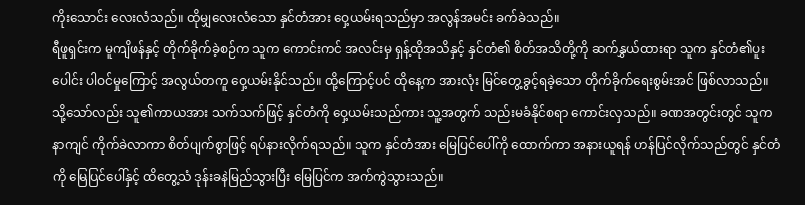ကိုးသောင်း လေးလံသည်။ ထိုမျှလေးလံသော နှင်တံအား ဝှေ့ယမ်းရသည်မှာ အလွန်အမင်း ခက်ခဲသည်။
ရီဖူရှင်းက မူကျိဖန်နှင့် တိုက်ခိုက်ခဲ့စဉ်က သူက ကောင်းကင် အလင်းမှ ရှန့်ထိုအသိနှင့် နှင်တံ၏ စိတ်အသိတို့ကို ဆက်နွှယ်ထားရာ သူက နှင်တံ၏ပူးပေါင်း ပါဝင်မှုကြောင့် အလွယ်တကူ ဝှေ့ယမ်းနိုင်သည်။ ထို့ကြောင့်ပင် ထိုနေ့က အားလုံး မြင်တွေ့ခွင့်ရခဲ့သော တိုက်ခိုက်ရေးစွမ်းအင် ဖြစ်လာသည်။
သို့သော်လည်း သူ၏ကာယအား သက်သက်ဖြင့် နှင်တံကို ဝှေ့ယမ်းသည်ကား သူ့အတွက် သည်းမခံနိုင်စရာ ကောင်းလှသည်။ ခဏအတွင်းတွင် သူက နာကျင် ကိုက်ခဲလာကာ စိတ်ပျက်စွာဖြင့် ရပ်နားလိုက်ရသည်။ သူက နှင်တံအား မြေပြင်ပေါ်ကို ထောက်ကာ အနားယူရန် ဟန်ပြင်လိုက်သည်တွင် နှင်တံကို မြေပြင်ပေါ်နှင့် ထိတွေ့သံ ဒုန်းခနဲမြည်သွားပြီး မြေပြင်က အက်ကွဲသွားသည်။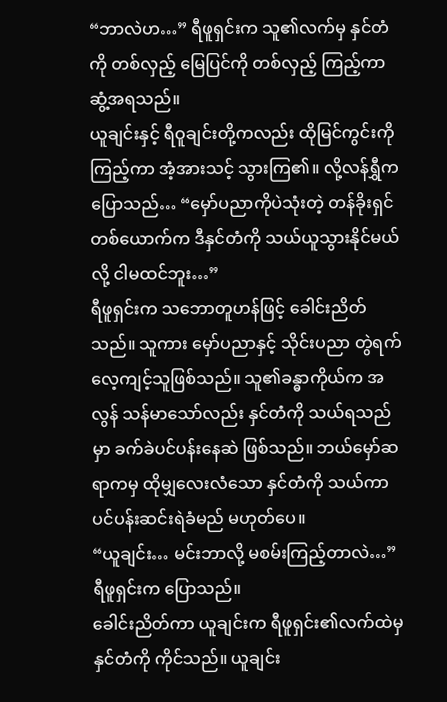“ဘာလဲဟ…” ရီဖူရှင်းက သူ၏လက်မှ နှင်တံကို တစ်လှည့် မြေပြင်ကို တစ်လှည့် ကြည့်ကာ ဆွံ့အရသည်။
ယူချင်းနှင့် ရီဝူချင်းတို့ကလည်း ထိုမြင်ကွင်းကို ကြည့်ကာ အံ့အားသင့် သွားကြ၏။ လို့လန်ရွှီက ပြောသည်… “မှော်ပညာကိုပဲသုံးတဲ့ တန်ခိုးရှင် တစ်ယောက်က ဒီနှင်တံကို သယ်ယူသွားနိုင်မယ်လို့ ငါမထင်ဘူး…”
ရီဖူရှင်းက သဘောတူဟန်ဖြင့် ခေါင်းညိတ်သည်။ သူကား မှော်ပညာနှင့် သိုင်းပညာ တွဲရက် လေ့ကျင့်သူဖြစ်သည်။ သူ၏ခန္ဓာကိုယ်က အလွန် သန်မာသော်လည်း နှင်တံကို သယ်ရသည်မှာ ခက်ခဲပင်ပန်းနေဆဲ ဖြစ်သည်။ ဘယ်မှော်ဆရာကမှ ထိုမျှလေးလံသော နှင်တံကို သယ်ကာ ပင်ပန်းဆင်းရဲခံမည် မဟုတ်ပေ။
“ယူချင်း… မင်းဘာလို့ မစမ်းကြည့်တာလဲ…” ရီဖူရှင်းက ပြောသည်။
ခေါင်းညိတ်ကာ ယူချင်းက ရီဖူရှင်း၏လက်ထဲမှ နှင်တံကို ကိုင်သည်။ ယူချင်း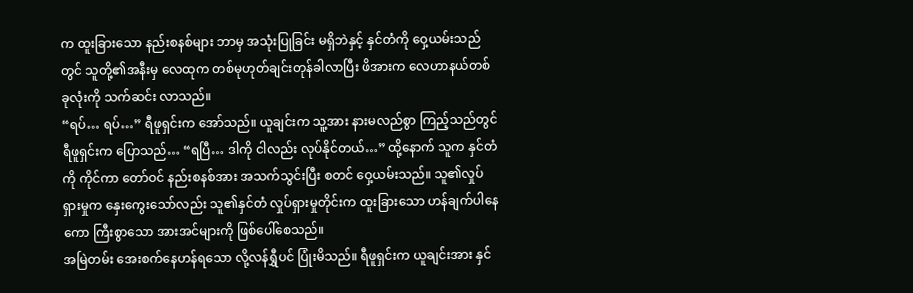က ထူးခြားသော နည်းစနစ်များ ဘာမှ အသုံးပြုခြင်း မရှိဘဲနှင့် နှင်တံကို ဝှေ့ယမ်းသည်တွင် သူတို့၏အနီးမှ လေထုက တစ်မုဟုတ်ချင်းတုန်ခါလာပြီး ဖိအားက လေဟာနယ်တစ်ခုလုံးကို သက်ဆင်း လာသည်။
“ရပ်… ရပ်…” ရီဖူရှင်းက အော်သည်။ ယူချင်းက သူ့အား နားမလည်စွာ ကြည့်သည်တွင် ရီဖူရှင်းက ပြောသည်… “ရပြီ… ဒါကို ငါလည်း လုပ်နိုင်တယ်…” ထို့နောက် သူက နှင်တံကို ကိုင်ကာ တော်ဝင် နည်းစနစ်အား အသက်သွင်းပြီး စတင် ဝှေ့ယမ်းသည်။ သူ၏လှုပ်ရှားမှုက နှေးကွေးသော်လည်း သူ၏နှင်တံ လှုပ်ရှားမှုတိုင်းက ထူးခြားသော ဟန်ချက်ပါနေကော ကြီးစွာသော အားအင်များကို ဖြစ်ပေါ်စေသည်။
အမြဲတမ်း အေးစက်နေဟန်ရသော လို့လန်ရွှီပင် ပြုံးမိသည်။ ရီဖူရှင်းက ယူချင်းအား နှင်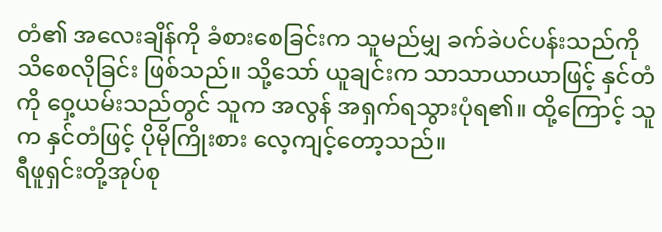တံ၏ အလေးချိန်ကို ခံစားစေခြင်းက သူမည်မျှ ခက်ခဲပင်ပန်းသည်ကို သိစေလိုခြင်း ဖြစ်သည်။ သို့သော် ယူချင်းက သာသာယာယာဖြင့် နှင်တံကို ဝှေ့ယမ်းသည်တွင် သူက အလွန် အရှက်ရသွားပုံရ၏။ ထို့ကြောင့် သူက နှင်တံဖြင့် ပိုမိုကြိုးစား လေ့ကျင့်တော့သည်။
ရီဖူရှင်းတို့အုပ်စု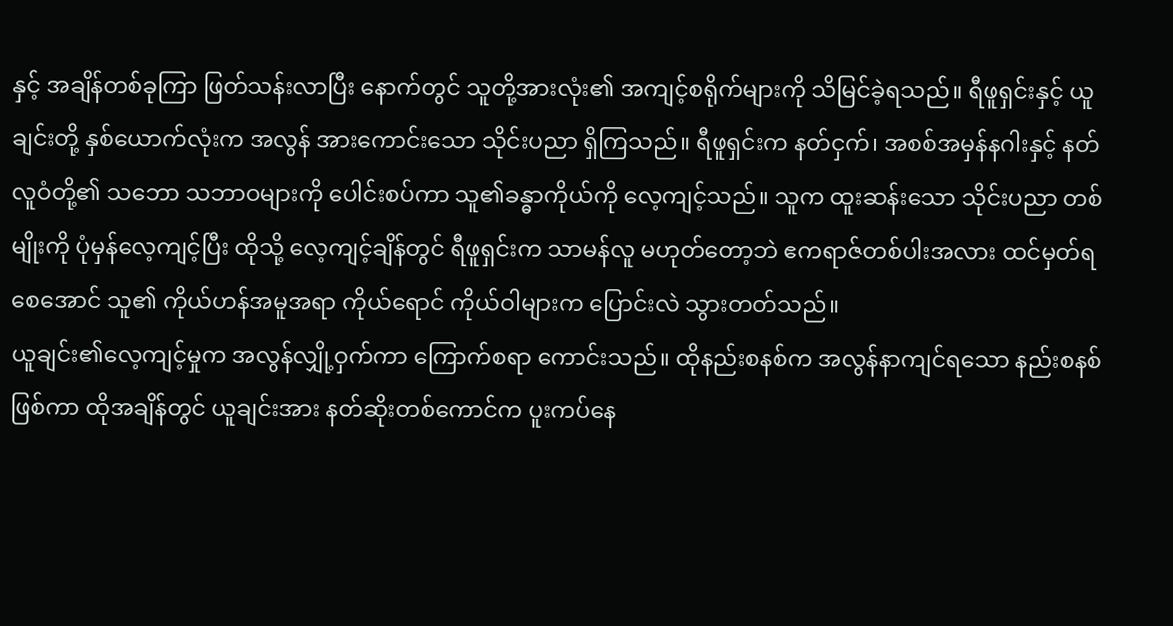နှင့် အချိန်တစ်ခုကြာ ဖြတ်သန်းလာပြီး နောက်တွင် သူတို့အားလုံး၏ အကျင့်စရိုက်များကို သိမြင်ခဲ့ရသည်။ ရီဖူရှင်းနှင့် ယူချင်းတို့ နှစ်ယောက်လုံးက အလွန် အားကောင်းသော သိုင်းပညာ ရှိကြသည်။ ရီဖူရှင်းက နတ်ငှက်၊ အစစ်အမှန်နဂါးနှင့် နတ်လူဝံတို့၏ သဘော သဘာဝများကို ပေါင်းစပ်ကာ သူ၏ခန္ဓာကိုယ်ကို လေ့ကျင့်သည်။ သူက ထူးဆန်းသော သိုင်းပညာ တစ်မျိုးကို ပုံမှန်လေ့ကျင့်ပြီး ထိုသို့ လေ့ကျင့်ချိန်တွင် ရီဖူရှင်းက သာမန်လူ မဟုတ်တော့ဘဲ ဧကရာဇ်တစ်ပါးအလား ထင်မှတ်ရစေအောင် သူ၏ ကိုယ်ဟန်အမူအရာ ကိုယ်ရောင် ကိုယ်ဝါများက ပြောင်းလဲ သွားတတ်သည်။
ယူချင်း၏လေ့ကျင့်မှုက အလွန်လျှို့ဝှက်ကာ ကြောက်စရာ ကောင်းသည်။ ထိုနည်းစနစ်က အလွန်နာကျင်ရသော နည်းစနစ်ဖြစ်ကာ ထိုအချိန်တွင် ယူချင်းအား နတ်ဆိုးတစ်ကောင်က ပူးကပ်နေ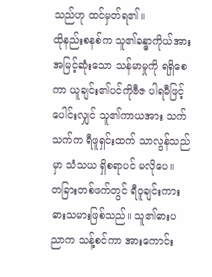သည်ဟု ထင်မှတ်ရ၏။
ထိုနည်းစနစ်က သူ၏ခန္ဓာကိုယ်အား အမြင့်ဆုံးသော သန်မာမှုကို ရရှိစေကာ ယူချင်း၏ပင်ကိုဗီဇ ပါရမီဖြင့် ပေါင်းလျှင် သူ၏ကာယအား သက်သက်က ရီဖူရှင်းထက် သာလွန်သည်မှာ သံသယ ရှိစရာပင် မလိုပေ။
တခြားတစ်ဖက်တွင် ရီဝူချင်းကား ဓားသမားဖြစ်သည်။ သူ၏ဓားပညာက သန့်စင်ကာ အားကောင်း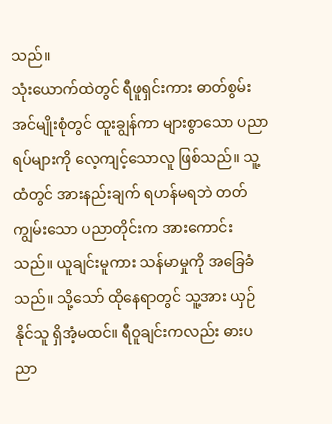သည်။
သုံးယောက်ထဲတွင် ရီဖူရှင်းကား ဓာတ်စွမ်းအင်မျိုးစုံတွင် ထူးချွန်ကာ များစွာသော ပညာရပ်များကို လေ့ကျင့်သောလူ ဖြစ်သည်။ သူ့ထံတွင် အားနည်းချက် ရဟန်မရဘဲ တတ်ကျွမ်းသော ပညာတိုင်းက အားကောင်းသည်။ ယူချင်းမူကား သန်မာမှုကို အခြေခံသည်။ သို့သော် ထိုနေရာတွင် သူ့အား ယှဉ်နိုင်သူ ရှိအံ့မထင်။ ရီဝူချင်းကလည်း ဓားပညာ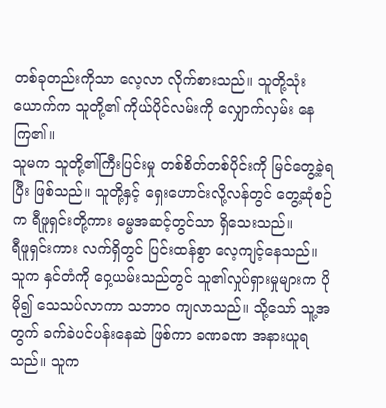တစ်ခုတည်းကိုသာ လေ့လာ လိုက်စားသည်။ သူတို့သုံးယောက်က သူတို့၏ ကိုယ်ပိုင်လမ်းကို လျှောက်လှမ်း နေကြ၏။
သူမက သူတို့၏ကြီးပြင်းမှု တစ်စိတ်တစ်ပိုင်းကို မြင်တွေ့ခဲ့ရပြီး ဖြစ်သည်။ သူတို့နှင့် ရှေးဟောင်းလို့လန်တွင် တွေ့ဆုံစဉ်က ရီဖူရှင်းတို့ကား ဓမ္မအဆင့်တွင်သာ ရှိသေးသည်။
ရီဖူရှင်းကား လက်ရှိတွင် ပြင်းထန်စွာ လေ့ကျင့်နေသည်။ သူက နှင်တံကို ဝှေ့ယမ်းသည်တွင် သူ၏လှုပ်ရှားမှုများက ပိုမို၍ သေသပ်လာကာ သဘာဝ ကျလာသည်။ သို့သော် သူ့အတွက် ခက်ခဲပင်ပန်းနေဆဲ ဖြစ်ကာ ခဏခဏ အနားယူရသည်။ သူက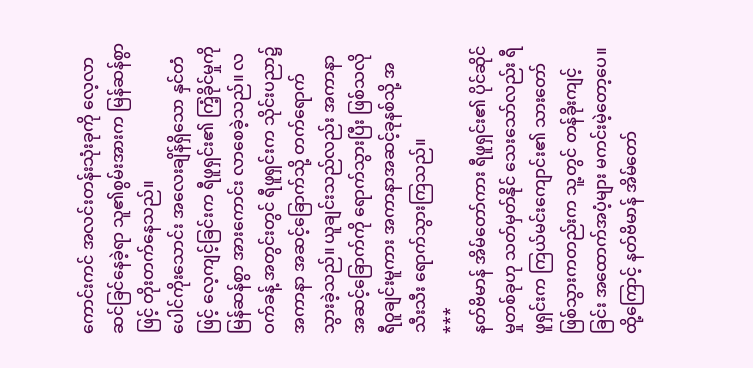ကောင်းကင် အလင်းတန်းသုံးခုကို လေ့လာ ဆင်ခြင်နေခဲ့ရာ သူ၏စွမ်းအားက မြန်ဆန်စွာဖြင့် တိုးတက်နေသည်။
ပေါင်ကိုးသောင်း အလေးချိန်ရှိသော နှင်တံဖြင့် လေ့ကျင့်ခြင်းက ရီဖူရှင်း၏ ကြံ့ခိုင်မှုကို မြန်ဆန်စွာ အားကောင်း လာစေခဲ့သည်။ လဝက်ခန့် အတွင်းတွင် ရီဖူရှင်းက သိုင်းပညာ၌ အကာနာ အဆင့်ခြောက်သို့ တက်ရောက် သွားခဲ့သည်။ ယူချင်းသည်လည်း အကာနာ အဆင့်ခြောက်ကို ရောက်သွားပြီး ဖြစ်သလို ရီဝူချင်းမူကား အကာနာအဆင့်ခုနစ်သို့ အသီးသီး ရောက်သွားကြသည်။
***
နတ်ဗိမာန် အိမ်တော်ကား ရီဖူရှင်း၏ ပိုင်ဆိုင်မှုတစ်ခုဟု သတ်မှတ်နိုင် သေးသော်လည်း ရီဖူရှင်းက ကြယ်မင်းကျောင်း၏ သားတော် ဖြစ်သွားကတည်းက သူ့တွင် တန်ခိုးကျင့်ခြင်း အထောက်အပံ့များ မကင်းမဲ့တော့ပေ။ ထို့ကြောင့် နတ်ဗိမာန် အိမ်တော်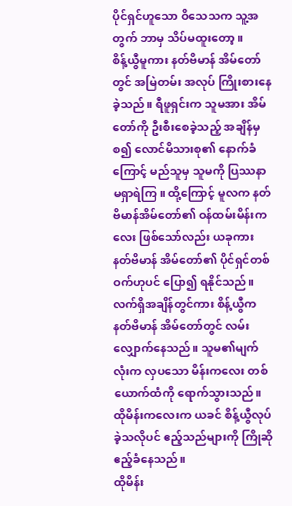ပိုင်ရှင်ဟူသော ဝိသေသက သူ့အတွက် ဘာမှ သိပ်မထူးတော့။
စိန့်ယွီမူကား နတ်ဗိမာန် အိမ်တော်တွင် အမြဲတမ်း အလုပ် ကြိုးစားနေခဲ့သည်။ ရီဖူရှင်းက သူမအား အိမ်တော်ကို ဦးစီးစေခဲ့သည့် အချိန်မှစ၍ လောင်မိသားစု၏ နောက်ခံကြောင့် မည်သူမှ သူမကို ပြဿနာ မရှာရဲကြ။ ထို့ကြောင့် မူလက နတ်ဗိမာန်အိမ်တော်၏ ဝန်ထမ်းမိန်းကလေး ဖြစ်သော်လည်း ယခုကား နတ်ဗိမာန် အိမ်တော်၏ ပိုင်ရှင်တစ်ဝက်ဟုပင် ပြော၍ ရနိုင်သည်။
လက်ရှိအချိန်တွင်ကား စိန့်ယွီက နတ်ဗိမာန် အိမ်တော်တွင် လမ်းလျှောက်နေသည်။ သူမ၏မျက်လုံးက လှပသော မိန်းကလေး တစ်ယောက်ထံကို ရောက်သွားသည်။ ထိုမိန်းကလေးက ယခင် စိန့်ယွီလုပ်ခဲ့သလိုပင် ဧည့်သည်များကို ကြိုဆိုဧည့်ခံနေသည်။
ထိုမိန်း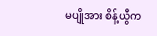မပျိုအား စိန့်ယွီက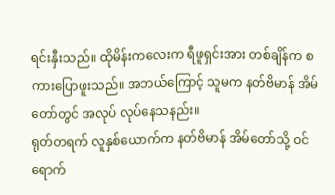ရင်းနှီးသည်။ ထိုမိန်းကလေးက ရီဖူရှင်းအား တစ်ချိန်က စကားပြောဖူးသည်။ အဘယ်ကြောင့် သူမက နတ်ဗိမာန် အိမ်တော်တွင် အလုပ် လုပ်နေသနည်း။
ရုတ်တရက် လူနှစ်ယောက်က နတ်ဗိမာန် အိမ်တော်သို့ ဝင်ရောက်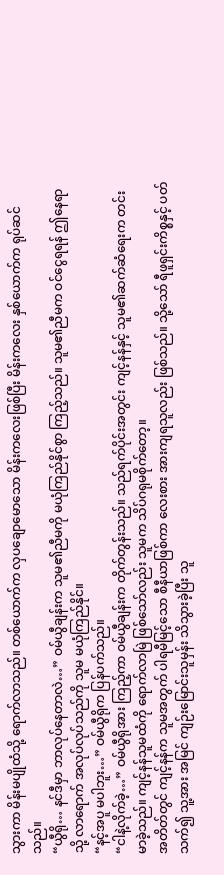သွားကာ မိန်းမပျိုထံသို့ ရောက်လာသည်။ တစ်ယောက်က လှပချောမောသော မိန်းကလေးဖြစ်ပြီး မိန်းကလေး နှစ်ယောက်က ရုပ်ဆင်သည်။
“ယွီရို… နင်ဒီမှာ ဘာလုပ်နေတာလဲ…” ဝမ်ယွီချန်းက သူမ၏ညီမကို မယုံကြည်နိုင်စွာ ကြည့်သည်။ သူမ၏ညီမက ဝင်ငွေရရန် ဤနေရာသို့ လာရောက် အလုပ်လုပ်သည်ကို သူမ မယုံကြည်နိုင်။
“နင့်အပူ မပါဘူး…” ဝမ်ယွီရိုက ပြန်ပက်သည်။
“ငါနဲ့လိုက်ခဲ့…” ဝမ်ယွီရိုအား ကြည့်ကာ ဝမ်ယွီချန်းက တိုက်တွန်းသည်။ သည်ရက်ပိုင်းအတွင်း ကျင့်နန်နှင့် သူမ၏ဆက်ဆံရေးက တင်းမာခဲ့သည်။ ကျင့်နန်သူမထံကို ရောက်လာမြဲ ဖြစ်သော်လည်း သူမက သိပ်ဂရုမစိုက်တော့။
အတိတ်တွင် ကျင့်နန်က သူမအတွက် ပါရမီမြင့်သော စီနီယာဖြစ်ကာ လေးစား အားကျရသူလည်း ဖြစ်သည်။ သို့သော် ရီဖူရှင်းကိစ္စနှင့် ပတ်သက်၍ သူ့အား အမြင် ကျဉ်းမြောင်းသူမှန်း သိသွားခဲ့ပြီး သူ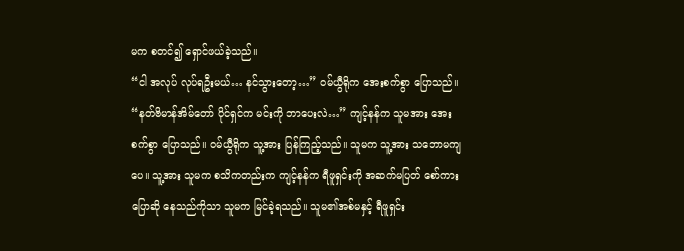မက စတင်၍ ရှောင်ဖယ်ခဲ့သည်။
“ငါ အလုပ် လုပ်ရဦးမယ်… နင်သွားတော့…” ဝမ်ယွီရိုက အေးစက်စွာ ပြောသည်။
“နတ်ဗိမာန်အိမ်တော် ပိုင်ရှင်က မင်းကို ဘာပေးလဲ…” ကျင့်နန်က သူမအား အေးစက်စွာ ပြောသည်။ ဝမ်ယွီရိုက သူ့အား ပြန်ကြည့်သည်။ သူမက သူ့အား သဘောမကျပေ။ သူ့အား သူမက စသိကတည်းက ကျင့်နန်က ရီဖူရှင်းကို အဆက်မပြတ် စော်ကား ပြောဆို နေသည်ကိုသာ သူမက မြင်ခဲ့ရသည်။ သူမ၏အစ်မနှင့် ရီဖူရှင်း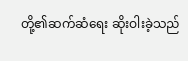တို့၏ဆက်ဆံရေး ဆိုးဝါးခဲ့သည်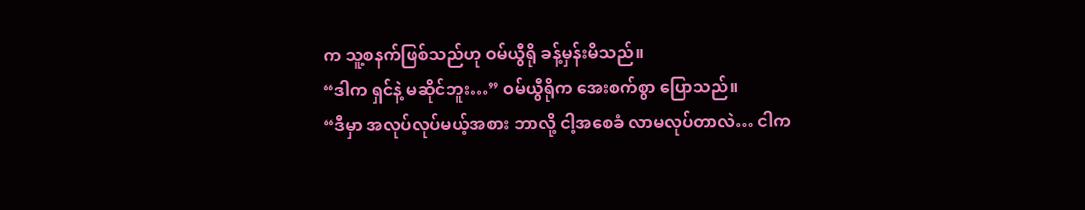က သူ့စနက်ဖြစ်သည်ဟု ဝမ်ယွီရို ခန့်မှန်းမိသည်။
“ဒါက ရှင်နဲ့ မဆိုင်ဘူး…” ဝမ်ယွီရိုက အေးစက်စွာ ပြောသည်။
“ဒီမှာ အလုပ်လုပ်မယ့်အစား ဘာလို့ ငါ့အစေခံ လာမလုပ်တာလဲ… ငါက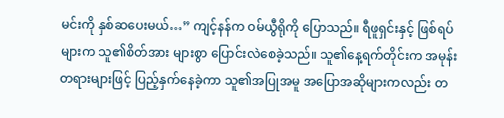မင်းကို နှစ်ဆပေးမယ်…” ကျင့်နန်က ဝမ်ယွီရိုကို ပြောသည်။ ရီဖူရှင်းနှင့် ဖြစ်ရပ်များက သူ၏စိတ်အား များစွာ ပြောင်းလဲစေခဲ့သည်။ သူ၏နေ့ရက်တိုင်းက အမုန်းတရားများဖြင့် ပြည့်နှက်နေခဲ့ကာ သူ၏အပြုအမူ အပြောအဆိုများကလည်း တ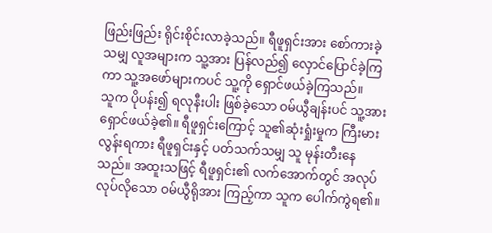ဖြည်းဖြည်း ရိုင်းစိုင်းလာခဲ့သည်။ ရီဖူရှင်းအား စော်ကားခဲ့သမျှ လူအများက သူ့အား ပြန်လည်၍ လှောင်ပြောင်ခဲ့ကြကာ သူ့အဖော်များကပင် သူ့ကို ရှောင်ဖယ်ခဲ့ကြသည်။
သူက ပိုပန်း၍ ရလုနီးပါး ဖြစ်ခဲ့သော ဝမ်ယွီချန်းပင် သူ့အား ရှောင်ဖယ်ခဲ့၏။ ရီဖူရှင်းကြောင့် သူ၏ဆုံးရှုံးမှုက ကြီးမားလွန်းရကား ရီဖူရှင်းနှင့် ပတ်သက်သမျှ သူ မုန်းတီးနေသည်။ အထူးသဖြင့် ရီဖူရှင်း၏ လက်အောက်တွင် အလုပ်လုပ်လိုသော ဝမ်ယွီရိုအား ကြည့်ကာ သူက ပေါက်ကွဲရ၏။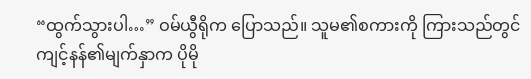“ထွက်သွားပါ…” ဝမ်ယွီရိုက ပြောသည်။ သူမ၏စကားကို ကြားသည်တွင် ကျင့်နန်၏မျက်နှာက ပိုမို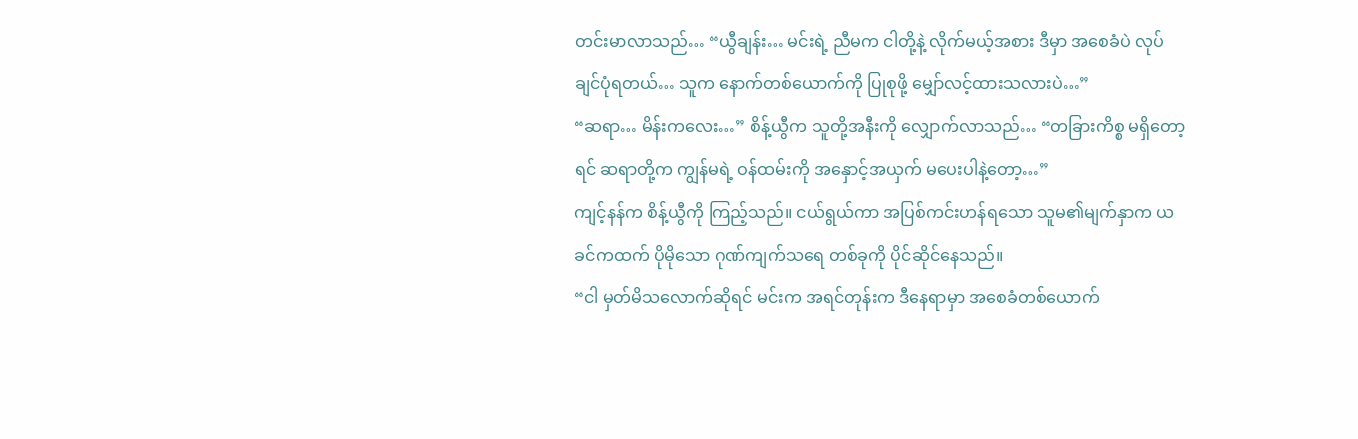တင်းမာလာသည်… “ယွီချန်း… မင်းရဲ့ ညီမက ငါတို့နဲ့ လိုက်မယ့်အစား ဒီမှာ အစေခံပဲ လုပ်ချင်ပုံရတယ်… သူက နောက်တစ်ယောက်ကို ပြုစုဖို့ မျှော်လင့်ထားသလားပဲ…”
“ဆရာ… မိန်းကလေး…” စိန့်ယွီက သူတို့အနီးကို လျှောက်လာသည်… “တခြားကိစ္စ မရှိတော့ရင် ဆရာတို့က ကျွန်မရဲ့ ဝန်ထမ်းကို အနှောင့်အယှက် မပေးပါနဲ့တော့…”
ကျင့်နန်က စိန့်ယွီကို ကြည့်သည်။ ငယ်ရွယ်ကာ အပြစ်ကင်းဟန်ရသော သူမ၏မျက်နှာက ယခင်ကထက် ပိုမိုသော ဂုဏ်ကျက်သရေ တစ်ခုကို ပိုင်ဆိုင်နေသည်။
“ငါ မှတ်မိသလောက်ဆိုရင် မင်းက အရင်တုန်းက ဒီနေရာမှာ အစေခံတစ်ယောက်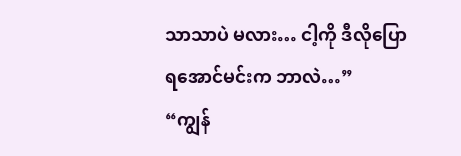သာသာပဲ မလား… ငါ့ကို ဒီလိုပြောရအောင်မင်းက ဘာလဲ…”
“ကျွန်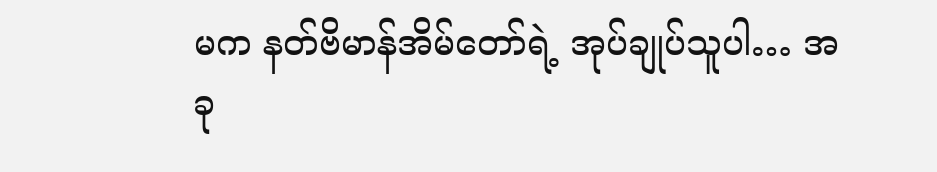မက နတ်ဗိမာန်အိမ်တော်ရဲ့ အုပ်ချုပ်သူပါ… အခု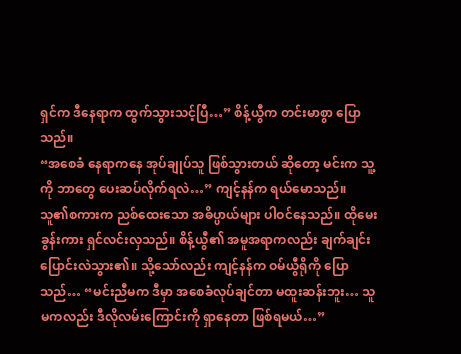ရှင်က ဒီနေရာက ထွက်သွားသင့်ပြီ…” စိန့်ယွီက တင်းမာစွာ ပြောသည်။
“အစေခံ နေရာကနေ အုပ်ချုပ်သူ ဖြစ်သွားတယ် ဆိုတော့ မင်းက သူ့ကို ဘာတွေ ပေးဆပ်လိုက်ရလဲ…” ကျင့်နန်က ရယ်မောသည်။
သူ၏စကားက ညစ်ထေးသော အဓိပ္ပာယ်များ ပါဝင်နေသည်။ ထိုမေးခွန်းကား ရှင်လင်းလှသည်။ စိန့်ယွီ၏ အမူအရာကလည်း ချက်ချင်း ပြောင်းလဲသွား၏။ သို့သော်လည်း ကျင့်နန်က ဝမ်ယွီရိုကို ပြောသည်… “မင်းညီမက ဒီမှာ အစေခံလုပ်ချင်တာ မထူးဆန်းဘူး… သူမကလည်း ဒီလိုလမ်းကြောင်းကို ရှာနေတာ ဖြစ်ရမယ်…”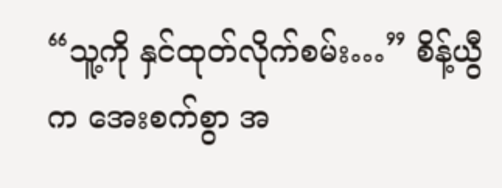“သူ့ကို နှင်ထုတ်လိုက်စမ်း…” စိန့်ယွီက အေးစက်စွာ အ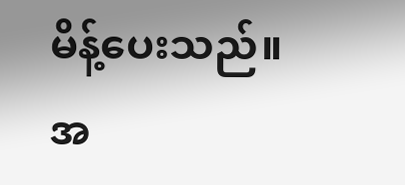မိန့်ပေးသည်။
အ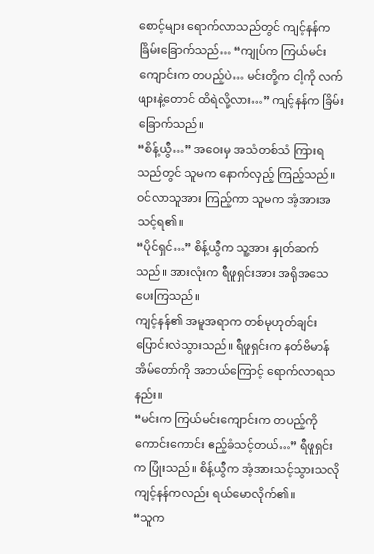စောင့်များ ရောက်လာသည်တွင် ကျင့်နန်က ခြိမ်းခြောက်သည်… “ကျုပ်က ကြယ်မင်းကျောင်းက တပည့်ပဲ… မင်းတို့က ငါ့ကို လက်ဖျားနဲ့တောင် ထိရဲလို့လား…” ကျင့်နန်က ခြိမ်းခြောက်သည်။
“စိန့်ယွီ…” အဝေးမှ အသံတစ်သံ ကြားရသည်တွင် သူမက နောက်လှည့် ကြည့်သည်။ ဝင်လာသူအား ကြည့်ကာ သူမက အံ့အားအသင့်ရ၏။
“ပိုင်ရှင်…” စိန့်ယွီက သူ့အား နှုတ်ဆက်သည်။ အားလုံးက ရီဖူရှင်းအား အရိုအသေ ပေးကြသည်။
ကျင့်နန်၏ အမူအရာက တစ်မုဟုတ်ချင်း ပြောင်းလဲသွားသည်။ ရီဖူရှင်းက နတ်ဗိမာန် အိမ်တော်ကို အဘယ်ကြောင့် ရောက်လာရသနည်း။
“မင်းက ကြယ်မင်းကျောင်းက တပည့်ကို ကောင်းကောင်း ဧည့်ခံသင့်တယ်…” ရီဖူရှင်းက ပြုံးသည်။ စိန့်ယွီက အံ့အားသင့်သွားသလို ကျင့်နန်ကလည်း ရယ်မောလိုက်၏။
“သူက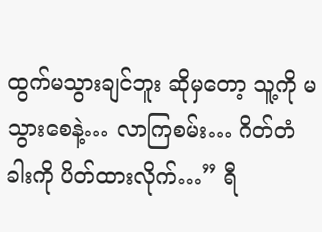ထွက်မသွားချင်ဘူး ဆိုမှတော့ သူ့ကို မသွားစေနဲ့… လာကြစမ်း… ဂိတ်တံခါးကို ပိတ်ထားလိုက်…” ရီ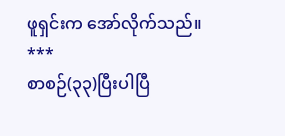ဖူရှင်းက အော်လိုက်သည်။
***
စာစဉ်(၃၃)ပြီးပါပြီ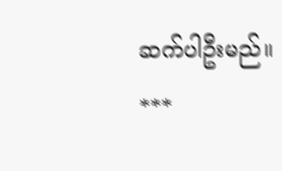ဆက်ပါဦးမည်။
***